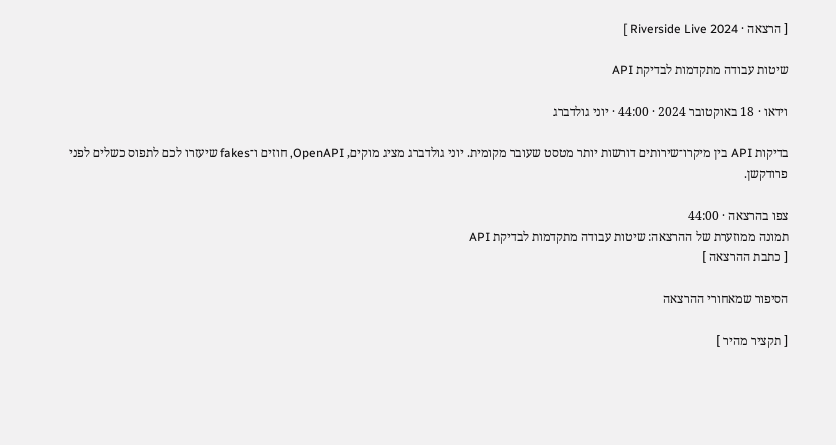[ הרצאה · Riverside Live 2024 ]

שיטות עבודה מתקדמות לבדיקת API

וידאו · 18 באוקטובר 2024 · 44:00 · יוני גולדברג

בדיקות API בין מיקרו־שירותים דורשות יותר מטסט שעובר מקומית. יוני גולדברג מציג מוקים, OpenAPI, חוזים ו־fakes שיעזרו לכם לתפוס כשלים לפני פרודקשן.

צפו בהרצאה · 44:00
תמונה ממוזערת של ההרצאה: שיטות עבודה מתקדמות לבדיקת API
[ כתבת ההרצאה ]

הסיפור שמאחורי ההרצאה

[ תקציר מהיר ]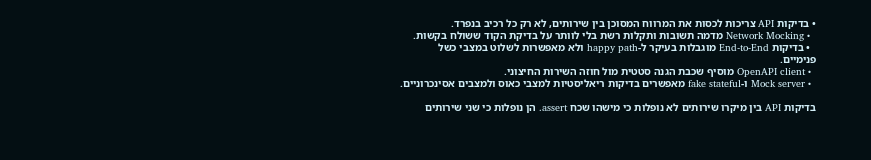• בדיקות API צריכות לכסות את המרווח המסוכן בין שירותים, לא רק כל רכיב בנפרד.
  • Network Mocking מדמה תשובות ותקלות רשת בלי לוותר על בדיקת הקוד ששולח בקשות.
  • בדיקות End-to-End מוגבלות בעיקר ל-happy path ולא מאפשרות לשלוט במצבי כשל פנימיים.
  • OpenAPI client מוסיף שכבת הגנה סטטית מול חוזה השירות החיצוני.
  • Mock server ו-fake stateful מאפשרים בדיקות ריאליסטיות למצבי כאוס ולמצבים אסינכרוניים.

בדיקות API בין מיקרו שירותים לא נופלות כי מישהו שכח assert. הן נופלות כי שני שירותים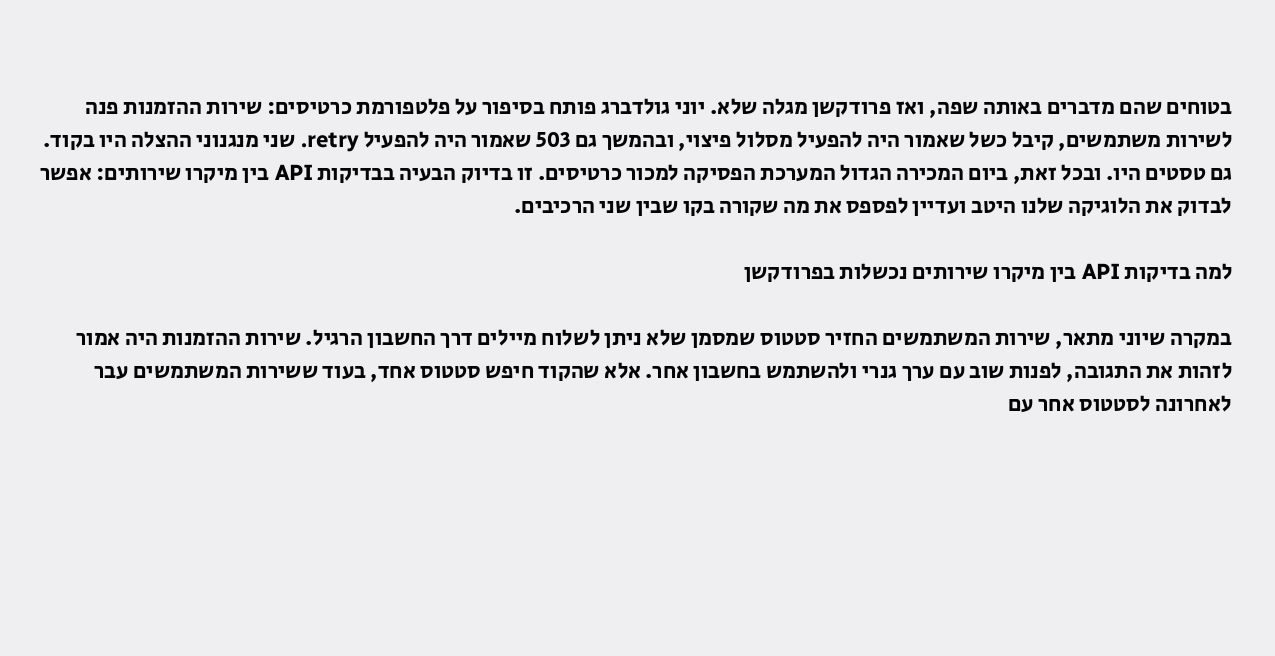בטוחים שהם מדברים באותה שפה, ואז פרודקשן מגלה שלא. יוני גולדברג פותח בסיפור על פלטפורמת כרטיסים: שירות ההזמנות פנה לשירות משתמשים, קיבל כשל שאמור היה להפעיל מסלול פיצוי, ובהמשך גם 503 שאמור היה להפעיל retry. שני מנגנוני ההצלה היו בקוד. גם טסטים היו. ובכל זאת, ביום המכירה הגדול המערכת הפסיקה למכור כרטיסים. זו בדיוק הבעיה בבדיקות API בין מיקרו שירותים: אפשר לבדוק את הלוגיקה שלנו היטב ועדיין לפספס את מה שקורה בקו שבין שני הרכיבים.

למה בדיקות API בין מיקרו שירותים נכשלות בפרודקשן

במקרה שיוני מתאר, שירות המשתמשים החזיר סטטוס שמסמן שלא ניתן לשלוח מיילים דרך החשבון הרגיל. שירות ההזמנות היה אמור לזהות את התגובה, לפנות שוב עם ערך גנרי ולהשתמש בחשבון אחר. אלא שהקוד חיפש סטטוס אחד, בעוד ששירות המשתמשים עבר לאחרונה לסטטוס אחר עם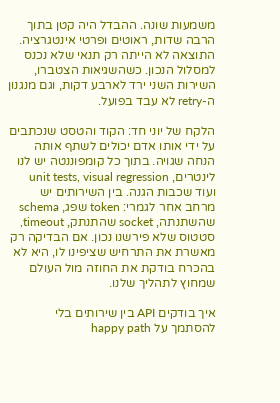משמעות שונה. ההבדל היה קטן בתוך הרבה שדות, ראוטים ופרטי אינטגרציה. התוצאה לא הייתה רק תנאי שלא נכנס למסלול הנכון. כשהשגיאות הצטברו, השירות השני ירד לארבע דקות, וגם מנגנון ה-retry לא עבד בפועל.

הלקח של יוני חד: הקוד והטסט שנכתבים על ידי אותו אדם יכולים לשתף אותה הנחה שגויה. בתוך כל קומפוננטה יש לנו לינטרים, unit tests, visual regression ועוד שכבות הגנה. בין השירותים יש מרחב אחר לגמרי: token שפג, schema שהשתנתה, socket שהתנתק, timeout, סטטוס שלא פירשנו נכון. אם הבדיקה רק מאשרת את התרחיש שציפינו לו, היא לא בהכרח בודקת את החוזה מול העולם שמחוץ לתהליך שלנו.

איך בודקים API בין שירותים בלי להסתמך על happy path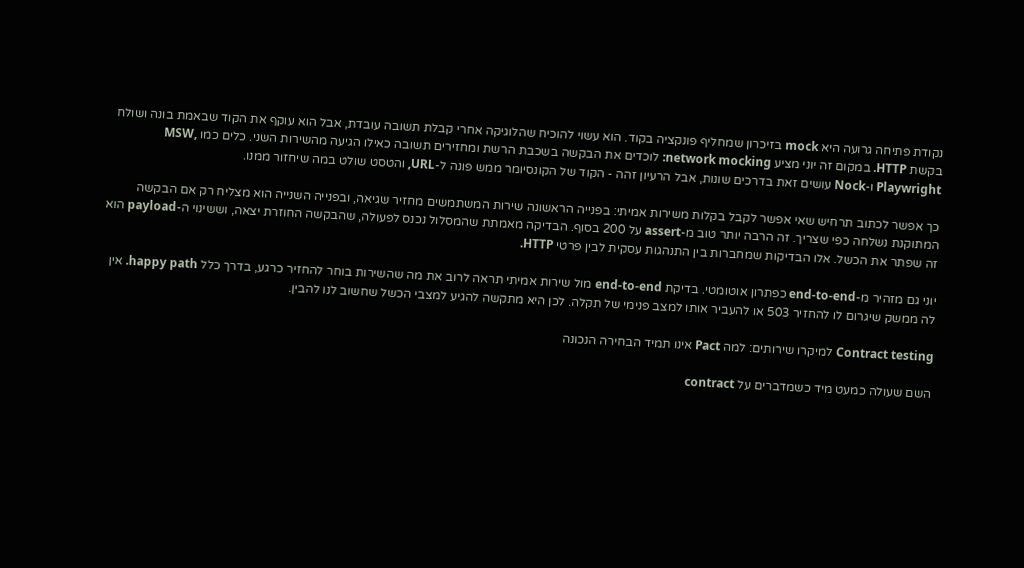נקודת פתיחה גרועה היא mock בזיכרון שמחליף פונקציה בקוד. הוא עשוי להוכיח שהלוגיקה אחרי קבלת תשובה עובדת, אבל הוא עוקף את הקוד שבאמת בונה ושולח בקשת HTTP. במקום זה יוני מציע network mocking: לוכדים את הבקשה בשכבת הרשת ומחזירים תשובה כאילו הגיעה מהשירות השני. כלים כמו MSW, Playwright ו-Nock עושים זאת בדרכים שונות, אבל הרעיון זהה - הקוד של הקונסיומר ממש פונה ל-URL, והטסט שולט במה שיחזור ממנו.

כך אפשר לכתוב תרחיש שאי אפשר לקבל בקלות משירות אמיתי: בפנייה הראשונה שירות המשתמשים מחזיר שגיאה, ובפנייה השנייה הוא מצליח רק אם הבקשה המתוקנת נשלחה כפי שצריך. זה הרבה יותר טוב מ-assert על 200 בסוף. הבדיקה מאמתת שהמסלול נכנס לפעולה, שהבקשה החוזרת יצאה, וששינוי ה-payload הוא זה שפתר את הכשל. אלו הבדיקות שמחברות בין התנהגות עסקית לבין פרטי HTTP.

יוני גם מזהיר מ-end-to-end כפתרון אוטומטי. בדיקת end-to-end מול שירות אמיתי תראה לרוב את מה שהשירות בוחר להחזיר כרגע, בדרך כלל happy path. אין לה ממשק שיגרום לו להחזיר 503 או להעביר אותו למצב פנימי של תקלה. לכן היא מתקשה להגיע למצבי הכשל שחשוב לנו להבין.

Contract testing למיקרו שירותים: למה Pact אינו תמיד הבחירה הנכונה

השם שעולה כמעט מיד כשמדברים על contract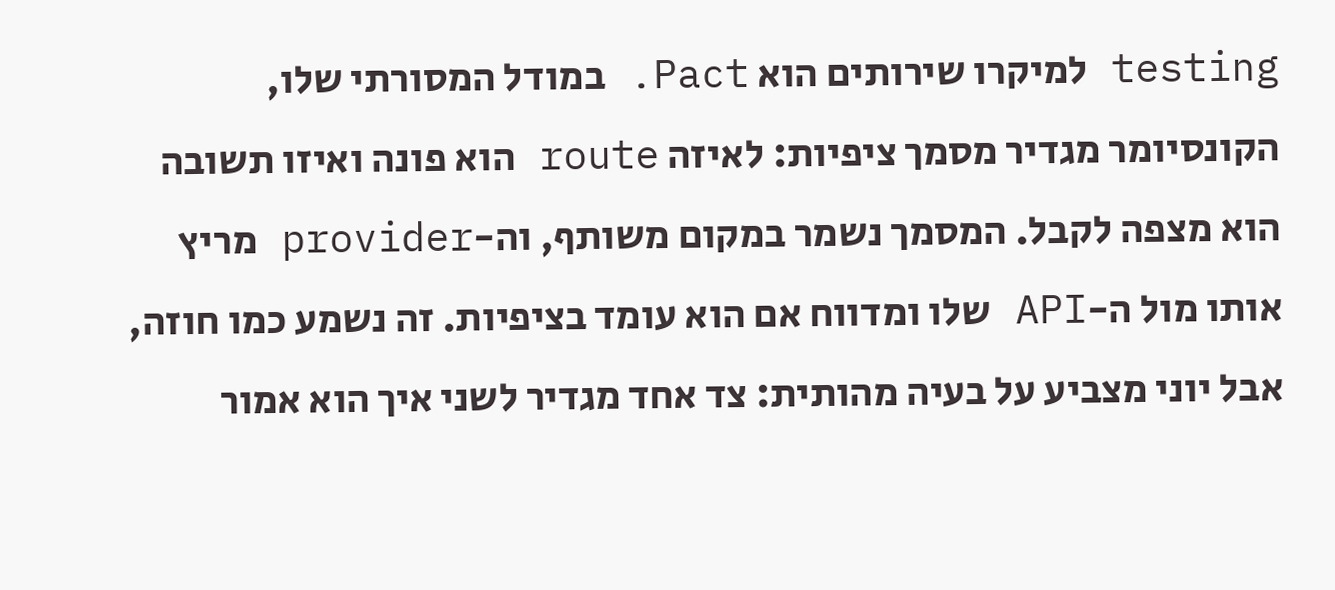testing למיקרו שירותים הוא Pact. במודל המסורתי שלו, הקונסיומר מגדיר מסמך ציפיות: לאיזה route הוא פונה ואיזו תשובה הוא מצפה לקבל. המסמך נשמר במקום משותף, וה-provider מריץ אותו מול ה-API שלו ומדווח אם הוא עומד בציפיות. זה נשמע כמו חוזה, אבל יוני מצביע על בעיה מהותית: צד אחד מגדיר לשני איך הוא אמור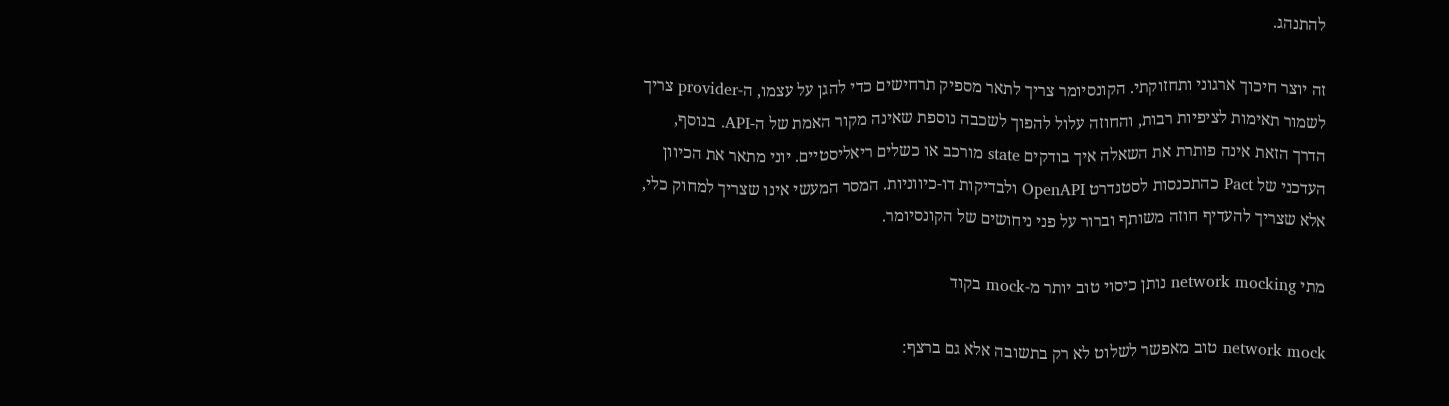להתנהג.

זה יוצר חיכוך ארגוני ותחזוקתי. הקונסיומר צריך לתאר מספיק תרחישים כדי להגן על עצמו, ה-provider צריך לשמור תאימות לציפיות רבות, והחוזה עלול להפוך לשכבה נוספת שאינה מקור האמת של ה-API. בנוסף, הדרך הזאת אינה פותרת את השאלה איך בודקים state מורכב או כשלים ריאליסטיים. יוני מתאר את הכיוון העדכני של Pact כהתכנסות לסטנדרט OpenAPI ולבדיקות דו-כיווניות. המסר המעשי אינו שצריך למחוק כלי, אלא שצריך להעדיף חוזה משותף וברור על פני ניחושים של הקונסיומר.

מתי network mocking נותן כיסוי טוב יותר מ-mock בקוד

network mock טוב מאפשר לשלוט לא רק בתשובה אלא גם ברצף: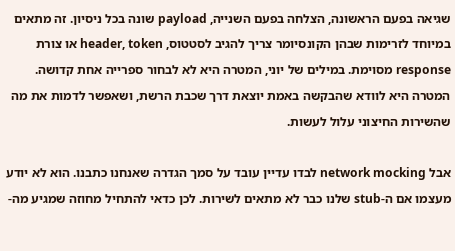שגיאה בפעם הראשונה, הצלחה בפעם השנייה, payload שונה בכל ניסיון. זה מתאים במיוחד לזרימות שבהן הקונסיומר צריך להגיב לסטטוס, header, token או צורת response מסוימת. במילים של יוני, המטרה היא לא לבחור ספרייה אחת קדושה. המטרה היא לוודא שהבקשה באמת יוצאת דרך שכבת הרשת, ושאפשר לדמות את מה שהשירות החיצוני עלול לעשות.

אבל network mocking לבדו עדיין עובד על סמך הגדרה שאנחנו כתבנו. הוא לא יודע מעצמו אם ה-stub שלנו כבר לא מתאים לשירות. לכן כדאי להתחיל מחוזה שמגיע מה-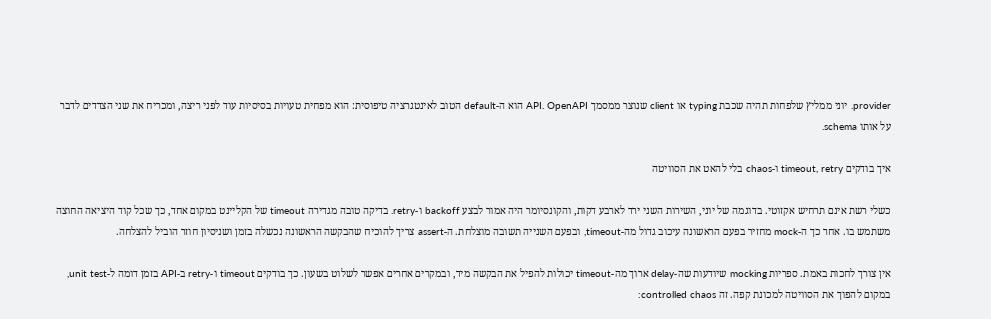provider. יוני ממליץ שלפחות תהיה שכבת typing או client שנוצר ממסמך API. OpenAPI הוא ה-default הטוב לאינטגרציה טיפוסית: הוא מפחית טעויות בסיסיות עוד לפני ריצה, ומכריח את שני הצדדים לדבר על אותו schema.

איך בודקים timeout, retry ו-chaos בלי להאט את הסוויטה

כשלי רשת אינם תרחיש אקזוטי. בדוגמה של יוני, השירות השני ירד לארבע דקות, והקונסיומר היה אמור לבצע backoff ו-retry. בדיקה טובה מגדירה timeout של הקליינט במקום אחד, כך שכל קוד היציאה החוצה משתמש בו. אחר כך ה-mock מחזיר בפעם הראשונה עיכוב גדול מה-timeout, ובפעם השנייה תשובה מוצלחת. ה-assert צריך להוכיח שהבקשה הראשונה נכשלה בזמן ושניסיון חוזר הוביל להצלחה.

אין צורך לחכות באמת. ספריות mocking שיודעות שה-delay ארוך מה-timeout יכולות להפיל את הבקשה מיד, ובמקרים אחרים אפשר לשלוט בשעון. כך בודקים timeout ו-retry ב-API בזמן דומה ל-unit test, במקום להפוך את הסוויטה למכונת קפה. זה controlled chaos: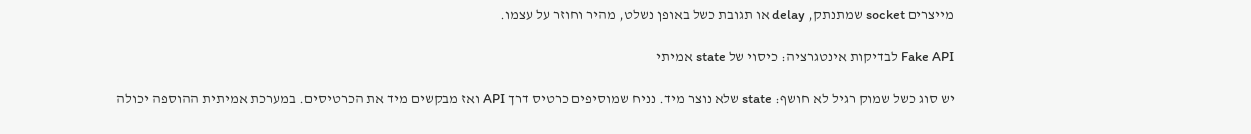מייצרים socket שמתנתק, delay או תגובת כשל באופן נשלט, מהיר וחוזר על עצמו.

Fake API לבדיקות אינטגרציה: כיסוי של state אמיתי

יש סוג כשל שמוק רגיל לא חושף: state שלא נוצר מיד. נניח שמוסיפים כרטיס דרך API ואז מבקשים מיד את הכרטיסים. במערכת אמיתית ההוספה יכולה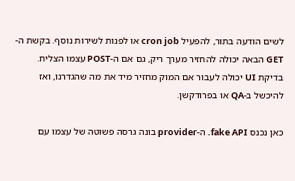לשים הודעה בתור, להפעיל cron job או לפנות לשירות נוסף. בקשת ה-GET הבאה יכולה להחזיר מערך ריק, גם אם ה-POST עצמו הצליח. בדיקת UI יכולה לעבור אם המוק מחזיר מיד את מה שהגדרנו, ואז להיכשל ב-QA או בפרודקשן.

כאן נכנס fake API. ה-provider בונה גרסה פשוטה של עצמו עם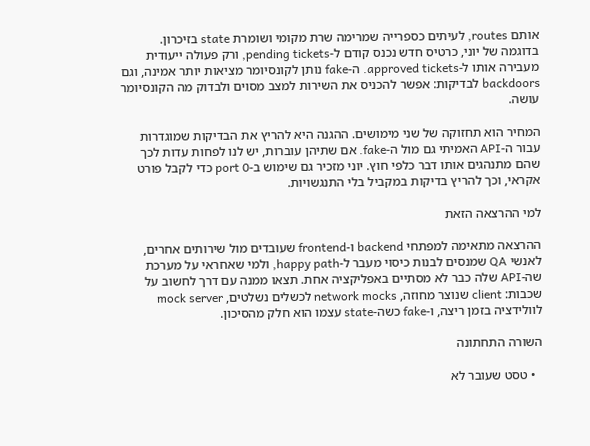אותם routes, לעיתים כספרייה שמרימה שרת מקומי ושומרת state בזיכרון. בדוגמה של יוני, כרטיס חדש נכנס קודם ל-pending tickets, ורק פעולה ייעודית מעבירה אותו ל-approved tickets. ה-fake נותן לקונסיומר מציאות יותר אמינה, וגם backdoors לבדיקות: אפשר להכניס את השירות למצב מסוים ולבדוק מה הקונסיומר עושה.

המחיר הוא תחזוקה של שני מימושים. ההגנה היא להריץ את הבדיקות שמוגדרות עבור ה-API האמיתי גם מול ה-fake. אם שתיהן עוברות, יש לנו לפחות עדות לכך שהם מתנהגים אותו דבר כלפי חוץ. יוני מזכיר גם שימוש ב-port 0 כדי לקבל פורט אקראי, וכך להריץ בדיקות במקביל בלי התנגשויות.

למי ההרצאה הזאת

ההרצאה מתאימה למפתחי backend ו-frontend שעובדים מול שירותים אחרים, לאנשי QA שמנסים לבנות כיסוי מעבר ל-happy path, ולמי שאחראי על מערכת שה-API שלה כבר לא מסתיים באפליקציה אחת. תצאו ממנה עם דרך לחשוב על שכבות: client שנוצר מחוזה, network mocks לכשלים נשלטים, mock server לוולידציה בזמן ריצה, ו-fake כשה-state עצמו הוא חלק מהסיכון.

השורה התחתונה

  • טסט שעובר לא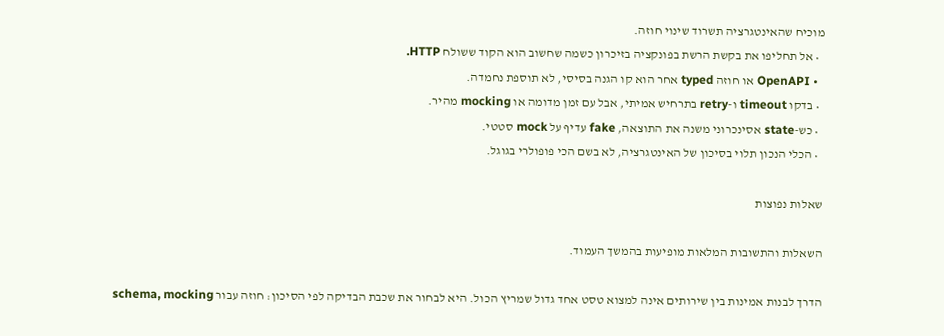מוכיח שהאינטגרציה תשרוד שינוי חוזה.
  • אל תחליפו את בקשת הרשת בפונקציה בזיכרון כשמה שחשוב הוא הקוד ששולח HTTP.
  • OpenAPI או חוזה typed אחר הוא קו הגנה בסיסי, לא תוספת נחמדה.
  • בדקו timeout ו-retry בתרחיש אמיתי, אבל עם זמן מדומה או mocking מהיר.
  • כש-state אסינכרוני משנה את התוצאה, fake עדיף על mock סטטי.
  • הכלי הנכון תלוי בסיכון של האינטגרציה, לא בשם הכי פופולרי בגוגל.

שאלות נפוצות

השאלות והתשובות המלאות מופיעות בהמשך העמוד.

הדרך לבנות אמינות בין שירותים אינה למצוא טסט אחד גדול שמריץ הכול. היא לבחור את שכבת הבדיקה לפי הסיכון: חוזה עבור schema, mocking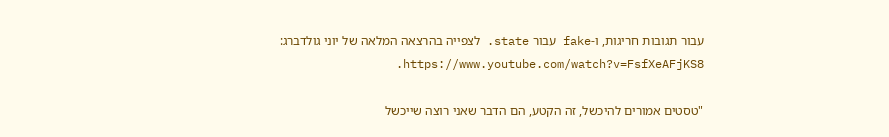עבור תגובות חריגות, ו-fake עבור state. לצפייה בהרצאה המלאה של יוני גולדברג: https://www.youtube.com/watch?v=FsfXeAFjKS8.

"טסטים אמורים להיכשל, זה הקטע, הם הדבר שאני רוצה שייכשל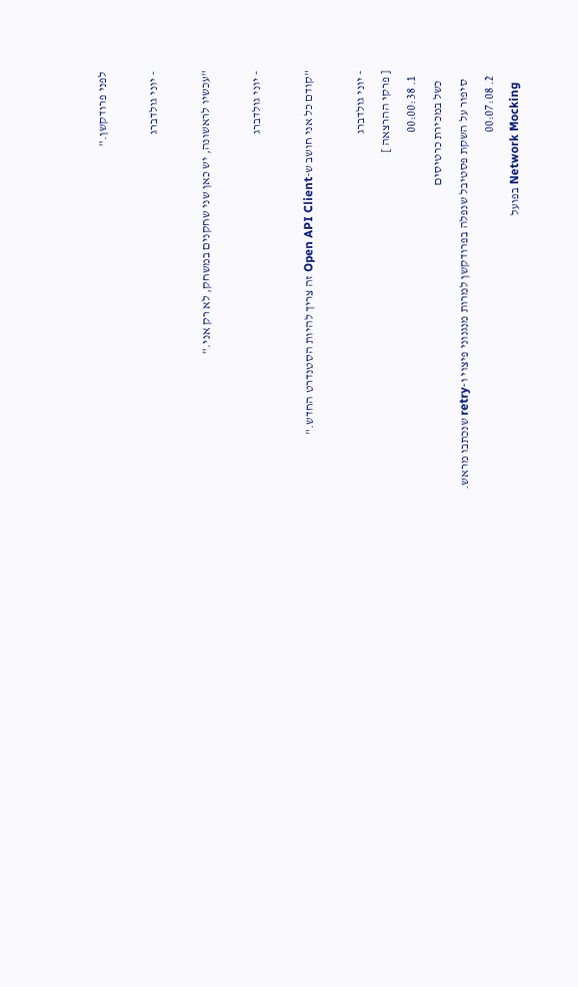לפני פרודקשן."

- יוני גולדברג

"עכשיו לראשונה, יש כאן שני שחקנים במשחק, לא רק אני."

- יוני גולדברג

"קודם כל אני חושב ש-Open API Client זה צריך להיות הסטנדרט החדש."

- יוני גולדברג
[ פרקי ההרצאה ]
  1. 00:00:38
    כשל במכירת כרטיסים
    סיפור על השקת פסטיבל שנפלה בפרודקשן למרות מנגנוני פיצוי ו-retry שנכתבו מראש.
  2. 00:07:08
    Network Mocking בפועל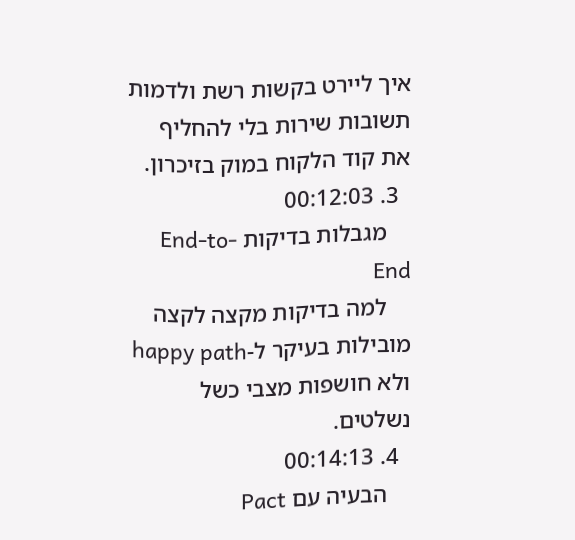איך ליירט בקשות רשת ולדמות תשובות שירות בלי להחליף את קוד הלקוח במוק בזיכרון.
  3. 00:12:03
    מגבלות בדיקות End-to-End
    למה בדיקות מקצה לקצה מובילות בעיקר ל-happy path ולא חושפות מצבי כשל נשלטים.
  4. 00:14:13
    הבעיה עם Pact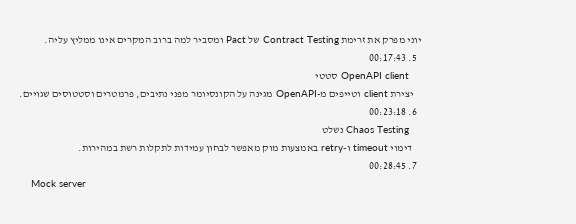יוני מפרק את זרימת Contract Testing של Pact ומסביר למה ברוב המקרים אינו ממליץ עליה.
  5. 00:17:43
    OpenAPI client סטטי
    יצירת client וטייפים מ-OpenAPI מגינה על הקונסיומר מפני נתיבים, פרמטרים וסטטוסים שגויים.
  6. 00:23:18
    Chaos Testing נשלט
    דימוי timeout ו-retry באמצעות מוק מאפשר לבחון עמידות לתקלות רשת במהירות.
  7. 00:28:45
    Mock server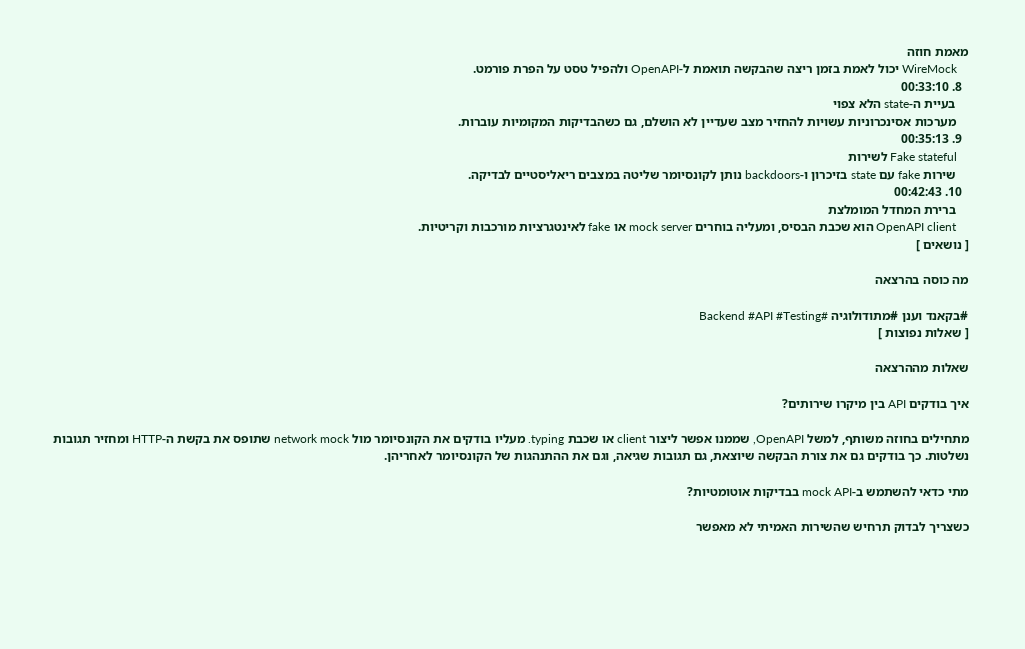מאמת חוזה
    WireMock יכול לאמת בזמן ריצה שהבקשה תואמת ל-OpenAPI ולהפיל טסט על הפרת פורמט.
  8. 00:33:10
    בעיית ה-state הלא צפוי
    מערכות אסינכרוניות עשויות להחזיר מצב שעדיין לא הושלם, גם כשהבדיקות המקומיות עוברות.
  9. 00:35:13
    Fake stateful לשירות
    שירות fake עם state בזיכרון ו-backdoors נותן לקונסיומר שליטה במצבים ריאליסטיים לבדיקה.
  10. 00:42:43
    ברירת המחדל המומלצת
    OpenAPI client הוא שכבת הבסיס, ומעליה בוחרים mock server או fake לאינטגרציות מורכבות וקריטיות.
[ נושאים ]

מה כוסה בהרצאה

#בקאנד וענן #מתודולוגיה #Backend #API #Testing
[ שאלות נפוצות ]

שאלות מההרצאה

איך בודקים API בין מיקרו שירותים?

מתחילים בחוזה משותף, למשל OpenAPI, שממנו אפשר ליצור client או שכבת typing. מעליו בודקים את הקונסיומר מול network mock שתופס את בקשת ה-HTTP ומחזיר תגובות נשלטות. כך בודקים גם את צורת הבקשה שיוצאת, גם תגובות שגיאה, וגם את ההתנהגות של הקונסיומר לאחריהן.

מתי כדאי להשתמש ב-mock API בבדיקות אוטומטיות?

כשצריך לבדוק תרחיש שהשירות האמיתי לא מאפשר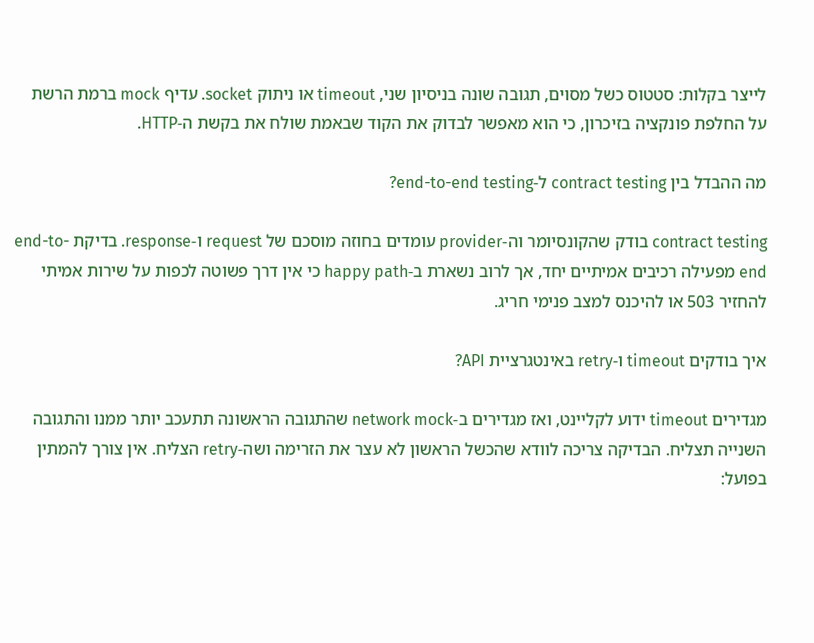לייצר בקלות: סטטוס כשל מסוים, תגובה שונה בניסיון שני, timeout או ניתוק socket. עדיף mock ברמת הרשת על החלפת פונקציה בזיכרון, כי הוא מאפשר לבדוק את הקוד שבאמת שולח את בקשת ה-HTTP.

מה ההבדל בין contract testing ל-end-to-end testing?

contract testing בודק שהקונסיומר וה-provider עומדים בחוזה מוסכם של request ו-response. בדיקת end-to-end מפעילה רכיבים אמיתיים יחד, אך לרוב נשארת ב-happy path כי אין דרך פשוטה לכפות על שירות אמיתי להחזיר 503 או להיכנס למצב פנימי חריג.

איך בודקים timeout ו-retry באינטגרציית API?

מגדירים timeout ידוע לקליינט, ואז מגדירים ב-network mock שהתגובה הראשונה תתעכב יותר ממנו והתגובה השנייה תצליח. הבדיקה צריכה לוודא שהכשל הראשון לא עצר את הזרימה ושה-retry הצליח. אין צורך להמתין בפועל: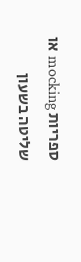ספריות mocking או שליטה בשעון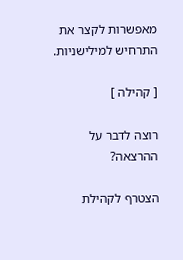מאפשרות לקצר את התרחיש למילישניות.

[ קהילה ]

רוצה לדבר על ההרצאה?

הצטרף לקהילת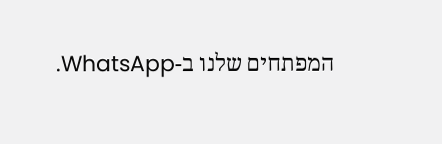המפתחים שלנו ב-WhatsApp.